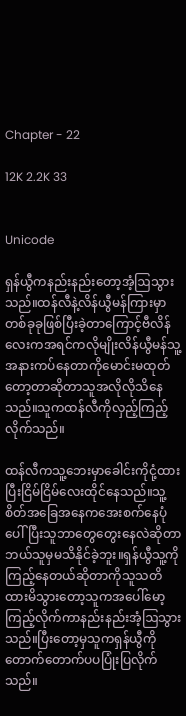Chapter - 22

12K 2.2K 33


Unicode

ရှန်ယွီကနည်းနည်းတော့အံ့ဩသွားသည်။ထန်လီနဲ့လိန်ယွီမန်ကြားမှာတစ်ခုခုဖြစ်ပြီးခဲ့တာကြောင့်ဗီလိန်လေးကအရင်ကလိုမျိုးလိန်ယွီမန်သူ့အနားကပ်နေတာကိုမောင်းမထုတ်တော့တာဆိုတာသူအလိုလိုသိနေသည်။သူကထန်လီကိုလှည့်ကြည့်လိုက်သည်။

ထန်လီကသူ့ဘေးမှာခေါင်းကိုငုံ့ထားပြီးငြိမ်ငြိမ်လေးထိုင်နေသည်။သူ့စိတ်အခြေအနေကအေးစက်နေပုံပေါ်ပြီးသူဘာတွေတွေးနေလဲဆိုတာဘယ်သူမှမသိနိုင်ခဲ့ဘူး။ရှန်ယွီသူ့ကိုကြည့်နေတယ်ဆိုတာကိုသူသတိထားမိသွားတော့သူကအပေါ်မော့ကြည့်လိုက်ကာနည်းနည်းအံ့ဩသွားသည်။ပြီးတော့မှသူကရှန်ယွီကိုတောက်တောက်ပပပြုံးပြလိုက်သည်။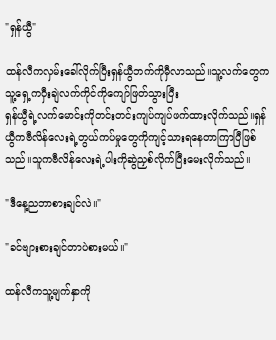"ရှန်ယွီ"

ထန်လီကလှမ်းခေါ်လိုက်ပြီးရှန်ယွီဘက်ကိုမှီလာသည်။သူ့လက်တွေကသူ့ရှေ့ကဝှီးချဲလက်ကိုင်ကိုကျော်ဖြတ်သွားပြီး
ရှန်ယွီရဲ့လက်မောင်းကိုတင်းတင်းကျပ်ကျပ်ဖက်ထားလိုက်သည်။ရှန်ယွီကဗီလိန်လေးရဲ့တွယ်ကပ်မှုတွေကိုကျင့်သားရနေတာကြာပြီဖြစ်သည်။သူကဗီလိန်လေးရဲ့ပါးကိုဆွဲညှစ်လိုက်ပြီးမေးလိုက်သည်။

"ဒီနေ့ညဘာစားချင်လဲ။"

"ခင်ဗျားစားချင်တာပဲစားမယ်။"

ထန်လီကသူ့မျက်နှာကို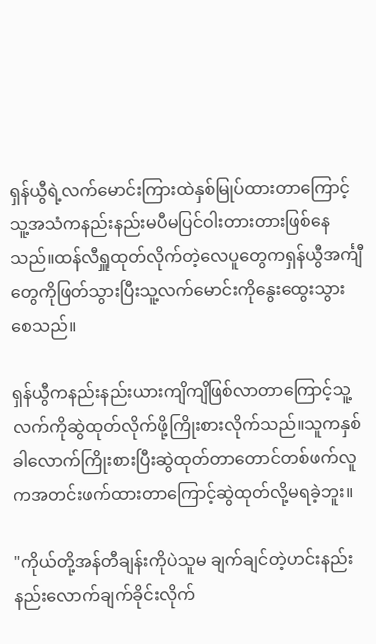ရှန်ယွီရဲ့လက်မောင်းကြားထဲနှစ်မြုပ်ထားတာကြောင့်သူ့အသံကနည်းနည်းမပီမပြင်ဝါးတားတားဖြစ်နေသည်။ထန်လီရှူထုတ်လိုက်တဲ့လေပူတွေကရှန်ယွီအင်္ကျီတွေကိုဖြတ်သွားပြီးသူ့လက်မောင်းကိုနွေးထွေးသွားစေသည်။

ရှန်ယွီကနည်းနည်းယားကျိကျိဖြစ်လာတာကြောင့်သူ့လက်ကိုဆွဲထုတ်လိုက်ဖို့ကြိုးစားလိုက်သည်။သူကနှစ်ခါလောက်ကြိုးစားပြီးဆွဲထုတ်တာတောင်တစ်ဖက်လူကအတင်းဖက်ထားတာကြောင့်ဆွဲထုတ်လို့မရခဲ့ဘူး။

"ကိုယ်တို့အန်တီချန်းကိုပဲသူမ ချက်ချင်တဲ့ဟင်းနည်းနည်းလောက်ချက်ခိုင်းလိုက်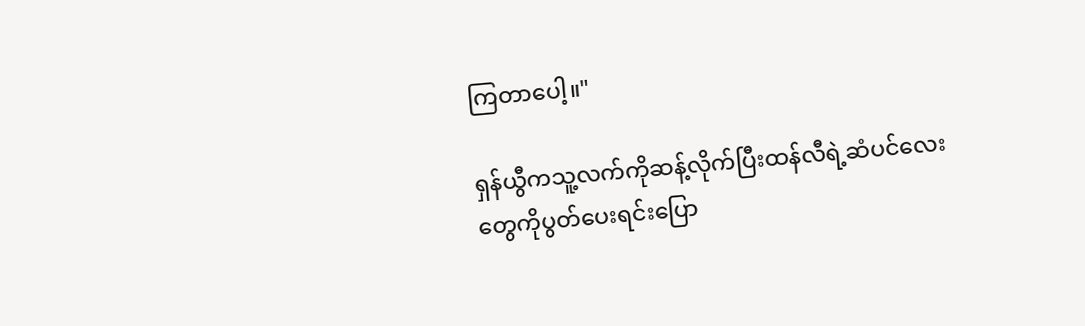ကြတာပေါ့။"

ရှန်ယွီကသူ့လက်ကိုဆန့်လိုက်ပြီးထန်လီရဲ့ဆံပင်လေးတွေကိုပွတ်ပေးရင်းပြော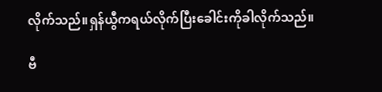လိုက်သည်။ရှန်ယွီကရယ်လိုက်ပြီးခေါင်းကိုခါလိုက်သည်။

ဗီ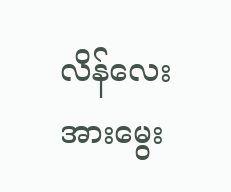လိန်လေးအားမွေး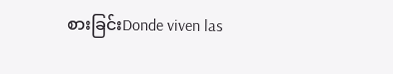စားခြင်းDonde viven las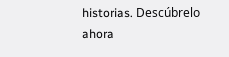historias. Descúbrelo ahora